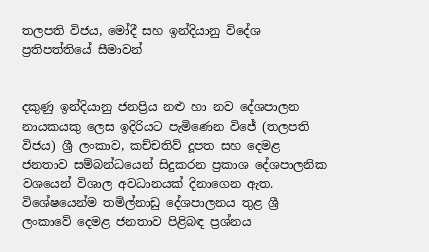තලපති විජය, මෝදී සහ ඉන්දියානු විදේශ ප්‍රතිපත්තියේ සීමාවන්


දකුණු ඉන්දියානු ජනප්‍රිය නළු හා නව දේශපාලන නායකයකු ලෙස ඉදිරියට පැමිණෙන විජේ (තලපති විජය) ශ්‍රී ලංකාව, කච්චතිව් දූපත සහ දෙමළ ජනතාව සම්බන්ධයෙන් සිදුකරන ප්‍රකාශ දේශපාලනික වශයෙන් විශාල අවධානයක් දිනාගෙන ඇත. විශේෂයෙන්ම තමිල්නාඩු දේශපාලනය තුළ ශ්‍රී ලංකාවේ දෙමළ ජනතාව පිළිබඳ ප්‍රශ්නය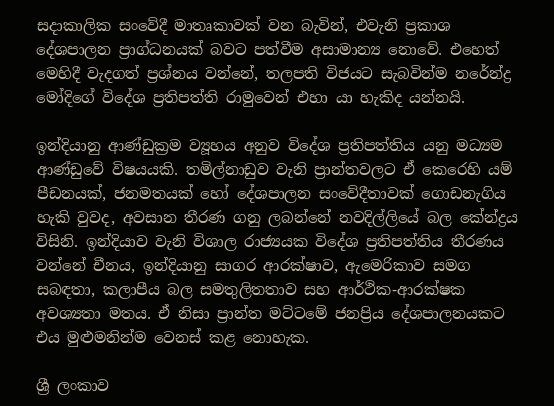සදාකාලික සංවේදී මාතෘකාවක් වන බැවින්, එවැනි ප්‍රකාශ දේශපාලන ප්‍රාග්ධනයක් බවට පත්වීම අසාමාන්‍ය නොවේ. එහෙත් මෙහිදී වැදගත් ප්‍රශ්නය වන්නේ, තලපති විජයට සැබවින්ම නරේන්ද්‍ර මෝදිගේ විදේශ ප්‍රතිපත්ති රාමුවෙන් එහා යා හැකිද යන්නයි.

ඉන්දියානු ආණ්ඩුක්‍රම ව්‍යූහය අනුව විදේශ ප්‍රතිපත්තිය යනු මධ්‍යම ආණ්ඩුවේ විෂයයකි. තමිල්නාඩුව වැනි ප්‍රාන්තවලට ඒ කෙරෙහි යම් පීඩනයක්, ජනමතයක් හෝ දේශපාලන සංවේදීතාවක් ගොඩනැගිය හැකි වුවද, අවසාන තීරණ ගනු ලබන්නේ නවදිල්ලියේ බල කේන්ද්‍රය විසිනි. ඉන්දියාව වැනි විශාල රාජ්‍යයක විදේශ ප්‍රතිපත්තිය තීරණය වන්නේ චීනය, ඉන්දියානු සාගර ආරක්ෂාව, ඇමෙරිකාව සමග සබඳතා, කලාපීය බල සමතුලිතතාව සහ ආර්ථික-ආරක්ෂක අවශ්‍යතා මතය. ඒ නිසා ප්‍රාන්ත මට්ටමේ ජනප්‍රිය දේශපාලනයකට එය මුළුමනින්ම වෙනස් කළ නොහැක.

ශ්‍රී ලංකාව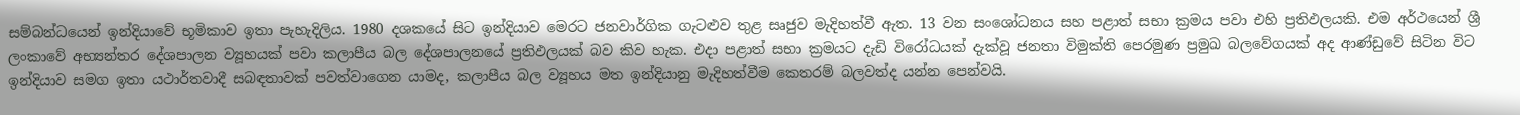සම්බන්ධයෙන් ඉන්දියාවේ භූමිකාව ඉතා පැහැදිලිය. 1980 දශකයේ සිට ඉන්දියාව මෙරට ජනවාර්ගික ගැටළුව තුළ සෘජුව මැදිහත්වී ඇත. 13 වන සංශෝධනය සහ පළාත් සභා ක්‍රමය පවා එහි ප්‍රතිඵලයකි. එම අර්ථයෙන් ශ්‍රී ලංකාවේ අභ්‍යන්තර දේශපාලන ව්‍යූහයක් පවා කලාපීය බල දේශපාලනයේ ප්‍රතිඵලයක් බව කිව හැක. එදා පළාත් සභා ක්‍රමයට දැඩි විරෝධයක් දැක්වූ ජනතා විමුක්ති පෙරමුණ ප්‍රමුඛ බලවේගයක් අද ආණ්ඩුවේ සිටින විට ඉන්දියාව සමග ඉතා යථාර්තවාදී සබඳතාවක් පවත්වාගෙන යාමද, කලාපීය බල ව්‍යූහය මත ඉන්දියානු මැදිහත්වීම කෙතරම් බලවත්ද යන්න පෙන්වයි.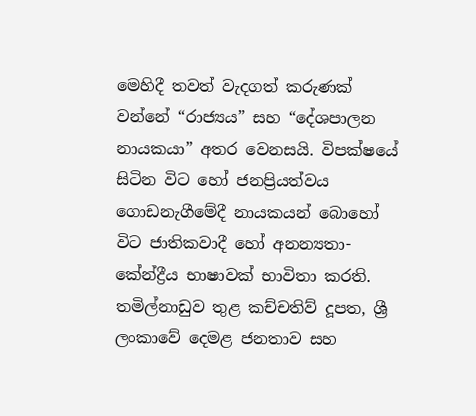මෙහිදී තවත් වැදගත් කරුණක් වන්නේ “රාජ්‍යය” සහ “දේශපාලන නායකයා” අතර වෙනසයි. විපක්ෂයේ සිටින විට හෝ ජනප්‍රියත්වය ගොඩනැගීමේදී නායකයන් බොහෝ විට ජාතිකවාදී හෝ අනන්‍යතා-කේන්ද්‍රීය භාෂාවක් භාවිතා කරති. තමිල්නාඩුව තුළ කච්චතිව් දූපත, ශ්‍රී ලංකාවේ දෙමළ ජනතාව සහ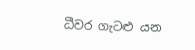ධීවර ගැටළු යන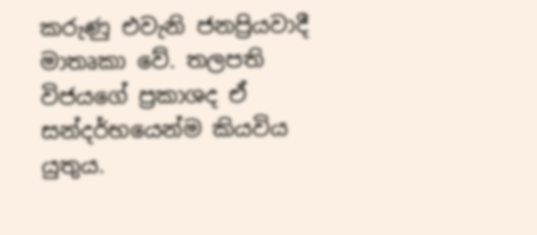කරුණු එවැනි ජනප්‍රියවාදී මාතෘකා වේ. තලපති විජයගේ ප්‍රකාශද ඒ සන්දර්භයෙන්ම කියවිය යුතුය.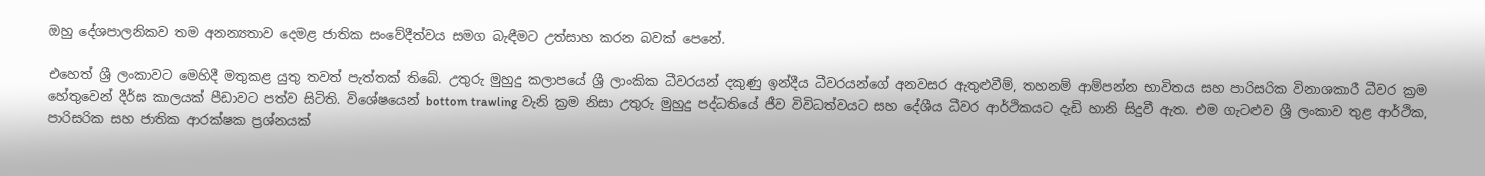ඔහු දේශපාලනිකව තම අනන්‍යතාව දෙමළ ජාතික සංවේදීත්වය සමග බැඳීමට උත්සාහ කරන බවක් පෙනේ.

එහෙත් ශ්‍රී ලංකාවට මෙහිදී මතුකළ යුතු තවත් පැත්තක් තිබේ. උතුරු මුහුදු කලාපයේ ශ්‍රී ලාංකික ධීවරයන් දකුණු ඉන්දීය ධීවරයන්ගේ අනවසර ඇතුළුවීම්, තහනම් ආම්පන්න භාවිතය සහ පාරිසරික විනාශකාරී ධීවර ක්‍රම හේතුවෙන් දීර්ඝ කාලයක් පීඩාවට පත්ව සිටිති. විශේෂයෙන් bottom trawling වැනි ක්‍රම නිසා උතුරු මුහුදු පද්ධතියේ ජීව විවිධත්වයට සහ දේශීය ධීවර ආර්ථිකයට දැඩි හානි සිදුවී ඇත. එම ගැටළුව ශ්‍රී ලංකාව තුළ ආර්ථික, පාරිසරික සහ ජාතික ආරක්ෂක ප්‍රශ්නයක්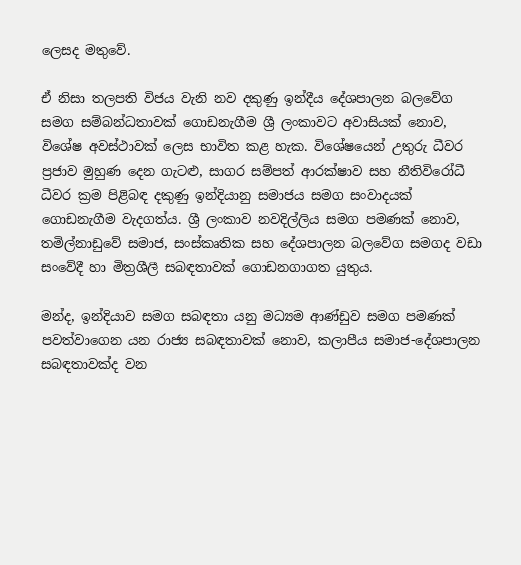ලෙසද මතුවේ.

ඒ නිසා තලපති විජය වැනි නව දකුණු ඉන්දීය දේශපාලන බලවේග සමග සම්බන්ධතාවක් ගොඩනැගීම ශ්‍රී ලංකාවට අවාසියක් නොව, විශේෂ අවස්ථාවක් ලෙස භාවිත කළ හැක. විශේෂයෙන් උතුරු ධීවර ප්‍රජාව මුහුණ දෙන ගැටළු, සාගර සම්පත් ආරක්ෂාව සහ නීතිවිරෝධී ධීවර ක්‍රම පිළිබඳ දකුණු ඉන්දියානු සමාජය සමග සංවාදයක් ගොඩනැගීම වැදගත්ය. ශ්‍රී ලංකාව නවදිල්ලිය සමග පමණක් නොව, තමිල්නාඩුවේ සමාජ, සංස්කෘතික සහ දේශපාලන බලවේග සමගද වඩා සංවේදී හා මිත්‍රශීලී සබඳතාවක් ගොඩනගාගත යුතුය.

මන්ද, ඉන්දියාව සමග සබඳතා යනු මධ්‍යම ආණ්ඩුව සමග පමණක් පවත්වාගෙන යන රාජ්‍ය සබඳතාවක් නොව, කලාපීය සමාජ-දේශපාලන සබඳතාවක්ද වන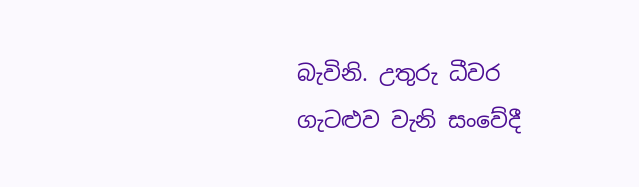බැවිනි. උතුරු ධීවර ගැටළුව වැනි සංවේදී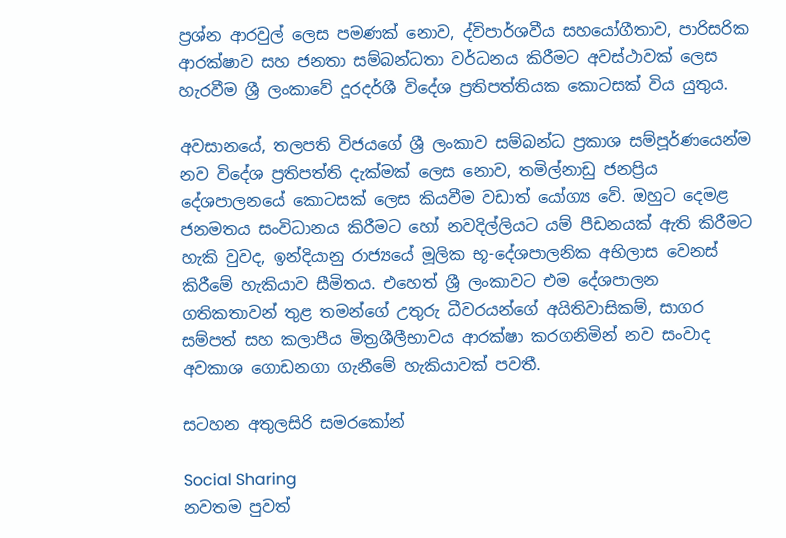ප්‍රශ්න ආරවුල් ලෙස පමණක් නොව, ද්විපාර්ශවීය සහයෝගීතාව, පාරිසරික ආරක්ෂාව සහ ජනතා සම්බන්ධතා වර්ධනය කිරීමට අවස්ථාවක් ලෙස හැරවීම ශ්‍රී ලංකාවේ දූරදර්ශී විදේශ ප්‍රතිපත්තියක කොටසක් විය යුතුය.

අවසානයේ, තලපති විජයගේ ශ්‍රී ලංකාව සම්බන්ධ ප්‍රකාශ සම්පූර්ණයෙන්ම නව විදේශ ප්‍රතිපත්ති දැක්මක් ලෙස නොව, තමිල්නාඩු ජනප්‍රිය දේශපාලනයේ කොටසක් ලෙස කියවීම වඩාත් යෝග්‍ය වේ. ඔහුට දෙමළ ජනමතය සංවිධානය කිරීමට හෝ නවදිල්ලියට යම් පීඩනයක් ඇති කිරීමට හැකි වුවද, ඉන්දියානු රාජ්‍යයේ මූලික භූ-දේශපාලනික අභිලාස වෙනස් කිරීමේ හැකියාව සීමිතය. එහෙත් ශ්‍රී ලංකාවට එම දේශපාලන ගතිකතාවන් තුළ තමන්ගේ උතුරු ධීවරයන්ගේ අයිතිවාසිකම්, සාගර සම්පත් සහ කලාපීය මිත්‍රශීලීභාවය ආරක්ෂා කරගනිමින් නව සංවාද අවකාශ ගොඩනගා ගැනීමේ හැකියාවක් පවතී.

සටහන අතුලසිරි සමරකෝන්

Social Sharing
නවතම පුවත්